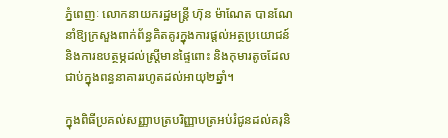ភ្នំពេញៈ លោកនាយករដ្ឋមន្ត្រី ហ៊ុន ម៉ាណែត បានណែនាំឱ្យក្រសួងពាក់ព័ន្ធគិតគូរក្នុងការផ្ដល់អត្ថប្រយោជន៍ និងការឧបត្ថម្ភដល់ស្ត្រីមានផ្ទៃពោះ និងកុមារតូចដែលជាប់ក្នុងពន្ធនាគាររហូតដល់អាយុ២ឆ្នាំ។

ក្នុងពិធីប្រគល់សញ្ញាបត្របរិញ្ញាបត្រអប់រំជូនដល់គរុនិ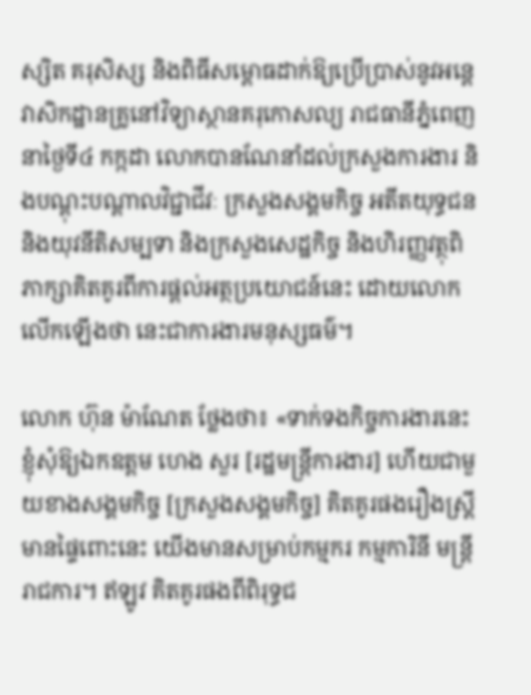ស្សិត គរុសិស្ស និងពិធីសម្ពោធដាក់ឱ្យប្រើប្រាស់នូវអន្តេវាសិកដ្ឋានគ្រូនៅវិទ្យាស្ថានគរុកោសល្យ រាជធានីភ្នំពេញ នាថ្ងៃទី៤ កក្កដា លោកបានណែនាំដល់ក្រសួងការងារ និងបណ្ដុះបណ្ដាលវិជ្ជាជីវៈ ក្រសួងសង្គមកិច្ច អតីតយុទ្ធជន និងយុវនីតិសម្បទា និងក្រសួងសេដ្ឋកិច្ច និងហិរញ្ញវត្ថុពិភាក្សាគិតគូរពីការផ្ដល់អត្ថប្រយោជន៍នេះ ដោយលោកលើកឡើងថា នេះជាការងារមនុស្សធម៌។

លោក ហ៊ុន ម៉ាណែត ថ្លែងថា៖ «ទាក់ទងកិច្ចការងារនេះ ខ្ញុំសុំឱ្យឯកឧត្ដម ហេង សួរ [រដ្ឋមន្ត្រីការងារ] ហើយជាមួយខាងសង្គមកិច្ច [ក្រសួងសង្គមកិច្ច] គិតគូរផងរឿងស្ត្រីមានផ្ទៃពោះនេះ យើងមានសម្រាប់កម្មករ កម្មការិនី មន្ត្រីរាជការ។ ឥឡូវ គិតគូរផងពីពិរុទ្ធជ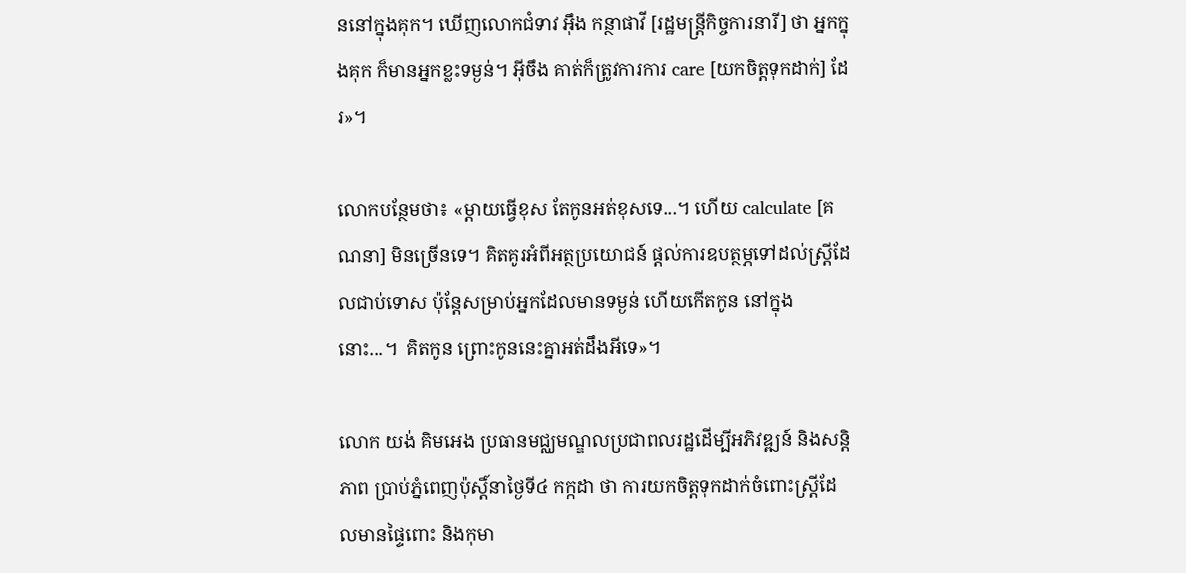ននៅក្នុងគុក។ ឃើញលោកជំទាវ អ៊ឹង កន្ថាផាវី [រដ្ឋមន្ត្រីកិច្ចការនារី] ថា អ្នកក្នុងគុក ក៏មានអ្នកខ្លះទម្ងន់។ អ៊ីចឹង គាត់ក៏ត្រូវការការ care [យកចិត្តទុកដាក់] ដែរ»។

លោកបន្ថែមថា៖ «ម្ដាយធ្វើខុស តែកូនអត់ខុសទេ...។ ហើយ calculate [គណនា] មិនច្រើនទេ។ គិតគូរអំពីអត្ថប្រយោជន៍ ផ្តល់ការឧបត្ថម្ភទៅដល់ស្ត្រីដែលជាប់ទោស ប៉ុន្តែសម្រាប់អ្នកដែលមានទម្ងន់ ហើយកើតកូន នៅក្នុងនោះ...។  គិតកូន ព្រោះកូននេះគ្នាអត់ដឹងអីទេ»។

លោក យង់ គិមអេង ប្រធានមជ្ឈមណ្ឌលប្រជាពលរដ្ឋដើម្បីអភិវឌ្ឍន៍ និងសន្តិភាព ប្រាប់ភ្នំពេញប៉ុស្តិ៍នាថ្ងៃទី៤ កក្កដា ថា ការយកចិត្តទុកដាក់ចំពោះស្ត្រីដែលមានផ្ទៃពោះ និងកុមា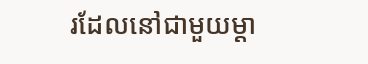រដែលនៅជាមួយម្ដា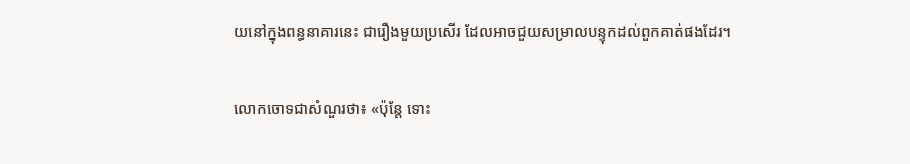យនៅក្នុងពន្ធនាគារនេះ ជារឿងមួយប្រសើរ ដែលអាចជួយសម្រាលបន្ទុកដល់ពួកគាត់ផងដែរ។

លោកចោទជាសំណួរថា៖ «ប៉ុន្តែ ទោះ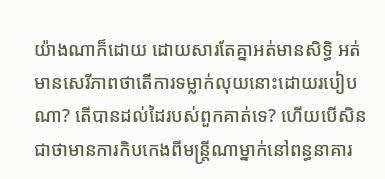យ៉ាងណាក៏ដោយ ដោយសារតែគ្នាអត់មានសិទ្ធិ អត់មានសេរីភាពថាតើការទម្លាក់លុយនោះដោយរបៀបណា? តើបានដល់ដៃរបស់ពួកគាត់ទេ? ហើយបើសិនជាថាមានការកិបកេងពីមន្ត្រីណាម្នាក់នៅពន្ធនាគារ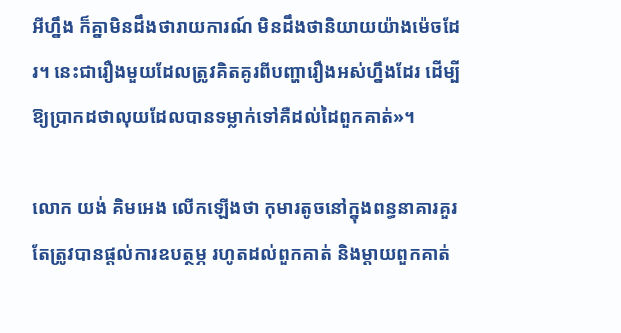អីហ្នឹង ក៏គ្នាមិនដឹងថារាយការណ៍ មិនដឹងថានិយាយយ៉ាងម៉េចដែរ។ នេះជារឿងមួយដែលត្រូវគិតគូរពីបញ្ហារឿងអស់ហ្នឹងដែរ ដើម្បីឱ្យប្រាកដថាលុយដែលបានទម្លាក់ទៅគឺដល់ដៃពួកគាត់»។

លោក យង់ គិមអេង លើកឡើងថា កុមារតូចនៅក្នុងពន្ធនាគារគួរតែត្រូវបានផ្ដល់ការឧបត្ថម្ភ រហូតដល់ពួកគាត់ និងម្ដាយពួកគាត់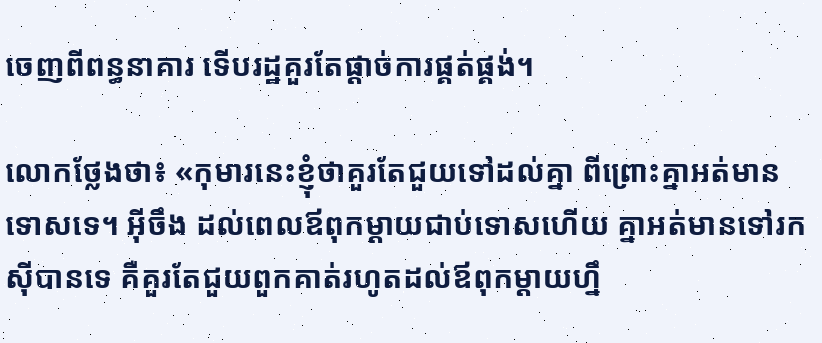ចេញពីពន្ធនាគារ ទើបរដ្ឋគួរតែផ្ដាច់ការផ្គត់ផ្គង់។

លោកថ្លែងថា៖ «កុមារនេះខ្ញុំថាគួរតែជួយទៅដល់គ្នា ពីព្រោះគ្នាអត់មានទោសទេ។ អ៊ីចឹង ដល់ពេលឪពុកម្ដាយជាប់ទោសហើយ គ្នាអត់មានទៅរកស៊ីបានទេ គឺគួរតែជួយពួកគាត់រហូតដល់ឪពុកម្ដាយហ្នឹ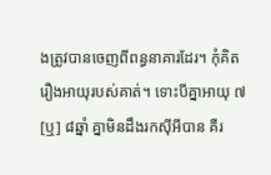ងត្រូវបានចេញពីពន្ធនាគារដែរ។ កុំគិតរឿងអាយុរបស់គាត់។ ទោះបីគ្នាអាយុ ៧ [ឬ] ៨ឆ្នាំ គ្នាមិនដឹងរកស៊ីអីបាន គឺរ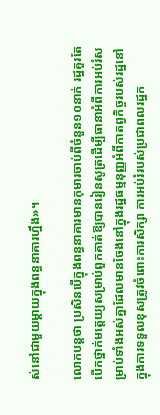ស់នៅជាមួយម្ដាយក្នុងពន្ធនាគារហ្នឹង»។

លោកបន្តថា ប្រសិនបើក្នុងពន្ធនាគារមានកុមារចាប់ពីចំនួន១០នាក់ រដ្ឋគួរតែបើកថ្នាក់មត្តេយ្យសម្រាប់ពួកគាត់ឱ្យបានរៀនសូត្រដើម្បីធានាអំពីការអប់រំសម្រាប់ទាំងអស់គ្នាដែលមានចែងនៅក្នុងរដ្ឋធម្មនុញ្ញអំពីកាតព្វកិច្ចរបស់រដ្ឋនៅក្នុងការទទួលខុសត្រូវចំពោះការសិក្សា ការអប់រំរបស់ប្រជាពលរដ្ឋក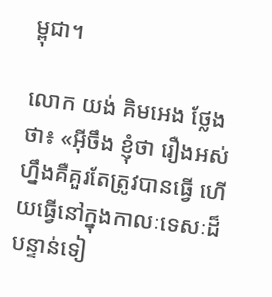ម្ពុជា។

លោក យង់ គិមអេង ថ្លែងថា៖ «អ៊ីចឹង ខ្ញុំថា រឿងអស់ហ្នឹងគឺគួរតែត្រូវបានធ្វើ ហើយធ្វើនៅក្នុងកាលៈទេសៈដ៏បន្ទាន់ទៀ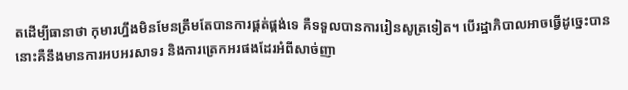តដើម្បីធានាថា កុមារហ្នឹងមិនមែនត្រឹមតែបានការផ្គត់ផ្គង់ទេ គឺទទួលបានការរៀនសូត្រទៀត។ បើរដ្ឋាភិបាលអាចធ្វើដូច្នេះបាន នោះគឺនឹងមានការអបអរសាទរ និងការត្រេកអរផងដែរអំពីសាច់ញា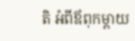តិ អំពីឪពុកម្តាយ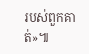របស់ពួកគាត់»៕